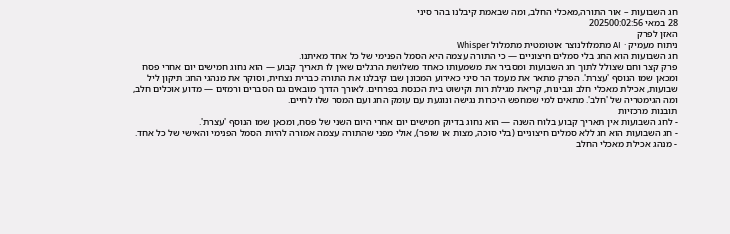חג השבועות – אור התורה,מאכלי החלב, ומה שבאמת קיבלנו בהר סיני
28 במאי 202500:02:56
האזן לפרק
ניתוח מעמיק · AI מתמלולנוצר אוטומטית מתמלול Whisper
חג השבועות הוא החג בלי סמלים חיצוניים — כי התורה עצמה היא הסמל הפנימי של כל אחד מאיתנו.
פרק קצר וחם שצולל לתוך חג השבועות ומסביר את משמעותו כאחד משלושת הרגלים שאין לו תאריך קבוע — הוא נחוג חמישים יום אחרי פסח ומכאן שמו הנוסף 'עצרת'. הפרק מתאר את מעמד הר סיני כאירוע המכונן שבו קיבלנו את התורה כברית נצחית, וסוקר את מנהגי החג: תיקון ליל שבועות, אכילת מאכלי חלב וגבינות, קריאת מגילת רות וקישוט בית הכנסת בפרחים. לאורך הדרך מובאים גם הסברים ורמזים — מדוע אוכלים חלב, ומה הגימטריה של 'חלב'. מתאים למי שמחפש היכרות נגישה ונוגעת עם עומק החג ועם המסר שלו לחיים.
תובנות מרכזיות
- לחג השבועות אין תאריך קבוע בלוח השנה — הוא נחוג בדיוק חמישים יום אחרי היום השני של פסח, ומכאן שמו הנוסף 'עצרת'.
- חג השבועות הוא חג ללא סמלים חיצוניים (בלי סוכה, מצות או שופר), אולי מפני שהתורה עצמה אמורה להיות הסמל הפנימי והאישי של כל אחד.
- מנהג אכילת מאכלי החלב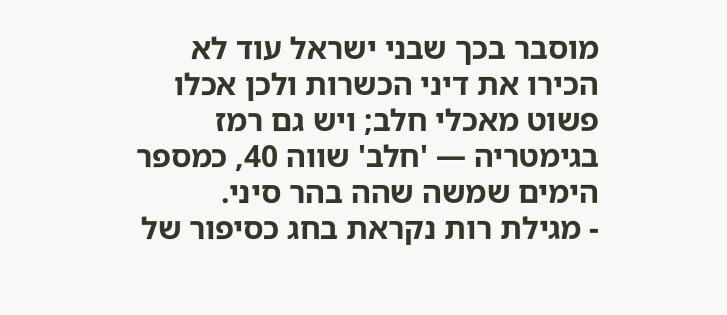מוסבר בכך שבני ישראל עוד לא הכירו את דיני הכשרות ולכן אכלו פשוט מאכלי חלב; ויש גם רמז בגימטריה — 'חלב' שווה 40, כמספר הימים שמשה שהה בהר סיני.
- מגילת רות נקראת בחג כסיפור של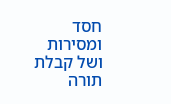חסד ומסירות ושל קבלת תורה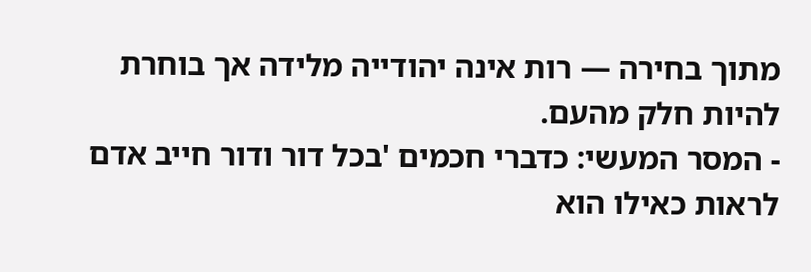מתוך בחירה — רות אינה יהודייה מלידה אך בוחרת להיות חלק מהעם.
- המסר המעשי: כדברי חכמים 'בכל דור ודור חייב אדם לראות כאילו הוא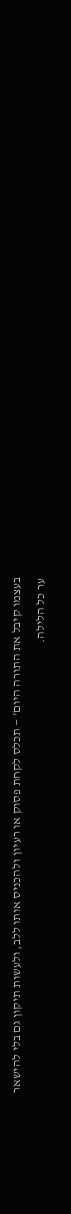בעצמו קיבל את התורה היום' — תכלס לקחת פסוק או רעיון ולהכניס אותו ללב, ולעשות תיקון גם בלי להישאר ער כל הלילה.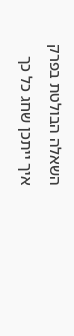השאלה הבולטת בפרק
איך ייתכן שחג כל כך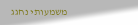משמעותי נחגג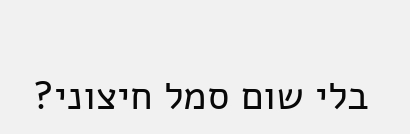בלי שום סמל חיצוני?